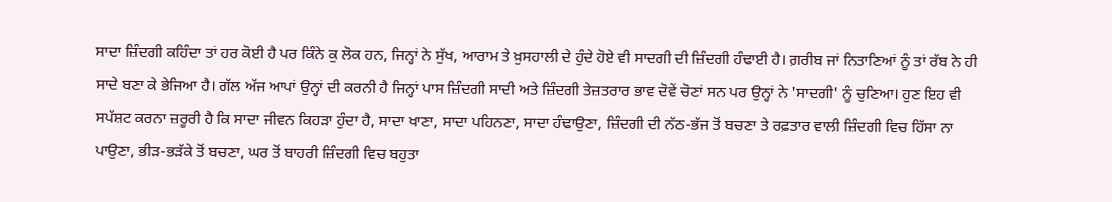ਸਾਦਾ ਜ਼ਿੰਦਗੀ ਕਹਿੰਦਾ ਤਾਂ ਹਰ ਕੋਈ ਹੈ ਪਰ ਕਿੰਨੇ ਕੁ ਲੋਕ ਹਨ, ਜਿਨ੍ਹਾਂ ਨੇ ਸੁੱਖ, ਆਰਾਮ ਤੇ ਖ਼ੁਸਹਾਲੀ ਦੇ ਹੁੰਦੇ ਹੋਏ ਵੀ ਸਾਦਗੀ ਦੀ ਜ਼ਿੰਦਗੀ ਹੰਢਾਈ ਹੈ। ਗ਼ਰੀਬ ਜਾਂ ਨਿਤਾਣਿਆਂ ਨੂੰ ਤਾਂ ਰੱਬ ਨੇ ਹੀ ਸਾਦੇ ਬਣਾ ਕੇ ਭੇਜਿਆ ਹੈ। ਗੱਲ ਅੱਜ ਆਪਾਂ ਉਨ੍ਹਾਂ ਦੀ ਕਰਨੀ ਹੈ ਜਿਨ੍ਹਾਂ ਪਾਸ ਜ਼ਿੰਦਗੀ ਸਾਦੀ ਅਤੇ ਜ਼ਿੰਦਗੀ ਤੇਜ਼ਤਰਾਰ ਭਾਵ ਦੋਵੇਂ ਚੋਣਾਂ ਸਨ ਪਰ ਉਨ੍ਹਾਂ ਨੇ 'ਸਾਦਗੀ' ਨੂੰ ਚੁਣਿਆ। ਹੁਣ ਇਹ ਵੀ ਸਪੱਸ਼ਟ ਕਰਨਾ ਜ਼ਰੂਰੀ ਹੈ ਕਿ ਸਾਦਾ ਜੀਵਨ ਕਿਹੜਾ ਹੁੰਦਾ ਹੈ, ਸਾਦਾ ਖਾਣਾ, ਸਾਦਾ ਪਹਿਨਣਾ, ਸਾਦਾ ਹੰਢਾਉਣਾ, ਜ਼ਿੰਦਗੀ ਦੀ ਨੱਠ-ਭੱਜ ਤੋਂ ਬਚਣਾ ਤੇ ਰਫ਼ਤਾਰ ਵਾਲੀ ਜ਼ਿੰਦਗੀ ਵਿਚ ਹਿੱਸਾ ਨਾ ਪਾਉਣਾ, ਭੀੜ-ਭੜੱਕੇ ਤੋਂ ਬਚਣਾ, ਘਰ ਤੋਂ ਬਾਹਰੀ ਜ਼ਿੰਦਗੀ ਵਿਚ ਬਹੁਤਾ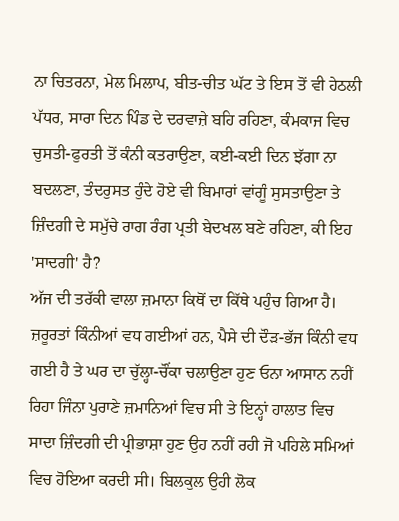ਨਾ ਚਿਤਰਨਾ, ਮੇਲ ਮਿਲਾਪ, ਬੀਤ-ਚੀਤ ਘੱਟ ਤੇ ਇਸ ਤੋਂ ਵੀ ਹੇਠਲੀ ਪੱਧਰ, ਸਾਰਾ ਦਿਨ ਪਿੰਡ ਦੇ ਦਰਵਾਜ਼ੇ ਬਹਿ ਰਹਿਣਾ, ਕੰਮਕਾਜ ਵਿਚ ਚੁਸਤੀ-ਫੁਰਤੀ ਤੋਂ ਕੰਨੀ ਕਤਰਾਉਣਾ, ਕਈ-ਕਈ ਦਿਨ ਝੱਗਾ ਨਾ ਬਦਲਣਾ, ਤੰਦਰੁਸਤ ਹੁੰਦੇ ਹੋਏ ਵੀ ਬਿਮਾਰਾਂ ਵਾਂਗੂੰ ਸੁਸਤਾਉਣਾ ਤੇ ਜ਼ਿੰਦਗੀ ਦੇ ਸਮੁੱਚੇ ਰਾਗ ਰੰਗ ਪ੍ਰਤੀ ਬੇਦਖਲ ਬਣੇ ਰਹਿਣਾ, ਕੀ ਇਹ 'ਸਾਦਗੀ' ਹੈ?
ਅੱਜ ਦੀ ਤਰੱਕੀ ਵਾਲਾ ਜ਼ਮਾਨਾ ਕਿਥੋਂ ਦਾ ਕਿੱਥੇ ਪਹੁੰਚ ਗਿਆ ਹੈ। ਜ਼ਰੂਰਤਾਂ ਕਿੰਨੀਆਂ ਵਧ ਗਈਆਂ ਹਨ, ਪੈਸੇ ਦੀ ਦੌੜ-ਭੱਜ ਕਿੰਨੀ ਵਧ ਗਈ ਹੈ ਤੇ ਘਰ ਦਾ ਚੁੱਲ੍ਹਾ-ਚੌਂਕਾ ਚਲਾਉਣਾ ਹੁਣ ਓਨਾ ਆਸਾਨ ਨਹੀਂ ਰਿਹਾ ਜਿੰਨਾ ਪੁਰਾਣੇ ਜ਼ਮਾਨਿਆਂ ਵਿਚ ਸੀ ਤੇ ਇਨ੍ਹਾਂ ਹਾਲਾਤ ਵਿਚ ਸਾਦਾ ਜ਼ਿੰਦਗੀ ਦੀ ਪ੍ਰੀਭਾਸ਼ਾ ਹੁਣ ਉਹ ਨਹੀਂ ਰਹੀ ਜੋ ਪਹਿਲੇ ਸਮਿਆਂ ਵਿਚ ਹੋਇਆ ਕਰਦੀ ਸੀ। ਬਿਲਕੁਲ ਉਹੀ ਲੋਕ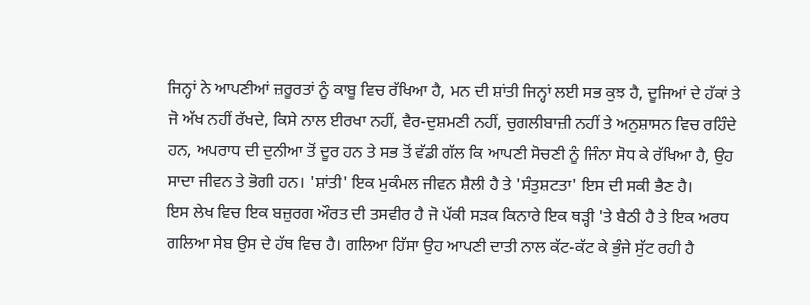ਜਿਨ੍ਹਾਂ ਨੇ ਆਪਣੀਆਂ ਜ਼ਰੂਰਤਾਂ ਨੂੰ ਕਾਬੂ ਵਿਚ ਰੱਖਿਆ ਹੈ, ਮਨ ਦੀ ਸ਼ਾਂਤੀ ਜਿਨ੍ਹਾਂ ਲਈ ਸਭ ਕੁਝ ਹੈ, ਦੂਜਿਆਂ ਦੇ ਹੱਕਾਂ ਤੇ ਜੋ ਅੱਖ ਨਹੀਂ ਰੱਖਦੇ, ਕਿਸੇ ਨਾਲ ਈਰਖਾ ਨਹੀਂ, ਵੈਰ-ਦੁਸ਼ਮਣੀ ਨਹੀਂ, ਚੁਗਲੀਬਾਜ਼ੀ ਨਹੀਂ ਤੇ ਅਨੁਸ਼ਾਸਨ ਵਿਚ ਰਹਿੰਦੇ ਹਨ, ਅਪਰਾਧ ਦੀ ਦੁਨੀਆ ਤੋਂ ਦੂਰ ਹਨ ਤੇ ਸਭ ਤੋਂ ਵੱਡੀ ਗੱਲ ਕਿ ਆਪਣੀ ਸੋਚਣੀ ਨੂੰ ਜਿੰਨਾ ਸੋਧ ਕੇ ਰੱਖਿਆ ਹੈ, ਉਹ ਸਾਦਾ ਜੀਵਨ ਤੇ ਭੋਗੀ ਹਨ। 'ਸ਼ਾਂਤੀ' ਇਕ ਮੁਕੰਮਲ ਜੀਵਨ ਸ਼ੈਲੀ ਹੈ ਤੇ 'ਸੰਤੁਸ਼ਟਤਾ' ਇਸ ਦੀ ਸਕੀ ਭੈਣ ਹੈ।
ਇਸ ਲੇਖ ਵਿਚ ਇਕ ਬਜ਼ੁਰਗ ਔਰਤ ਦੀ ਤਸਵੀਰ ਹੈ ਜੋ ਪੱਕੀ ਸੜਕ ਕਿਨਾਰੇ ਇਕ ਥੜ੍ਹੀ 'ਤੇ ਬੈਠੀ ਹੈ ਤੇ ਇਕ ਅਰਧ ਗਲਿਆ ਸੇਬ ਉਸ ਦੇ ਹੱਥ ਵਿਚ ਹੈ। ਗਲਿਆ ਹਿੱਸਾ ਉਹ ਆਪਣੀ ਦਾਤੀ ਨਾਲ ਕੱਟ-ਕੱਟ ਕੇ ਭੁੰਜੇ ਸੁੱਟ ਰਹੀ ਹੈ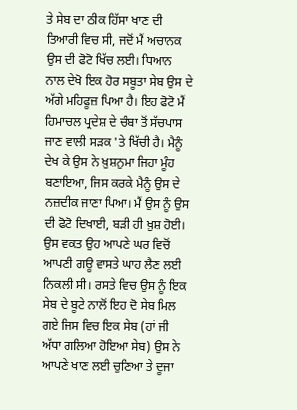ਤੇ ਸੇਬ ਦਾ ਠੀਕ ਹਿੱਸਾ ਖਾਣ ਦੀ ਤਿਆਰੀ ਵਿਚ ਸੀ, ਜਦੋਂ ਮੈਂ ਅਚਾਨਕ ਉਸ ਦੀ ਫੋਟੋ ਖਿੱਚ ਲਈ। ਧਿਆਨ ਨਾਲ ਦੇਖੋ ਇਕ ਹੋਰ ਸਬੂਤਾ ਸੇਬ ਉਸ ਦੇ ਅੱਗੇ ਮਹਿਫੂਜ਼ ਪਿਆ ਹੈ। ਇਹ ਫੋਟੋ ਮੈਂ ਹਿਮਾਚਲ ਪ੍ਰਦੇਸ਼ ਦੇ ਚੰਬਾ ਤੋਂ ਸੱਚਪਾਸ ਜਾਣ ਵਾਲੀ ਸੜਕ 'ਤੇ ਖਿੱਚੀ ਹੈ। ਮੈਨੂੰ ਦੇਖ ਕੇ ਉਸ ਨੇ ਖ਼ੁਸ਼ਨੁਮਾ ਜਿਹਾ ਮੂੰਹ ਬਣਾਇਆ, ਜਿਸ ਕਰਕੇ ਮੈਨੂੰ ਉਸ ਦੇ ਨਜ਼ਦੀਕ ਜਾਣਾ ਪਿਆ। ਮੈਂ ਉਸ ਨੂੰ ਉਸ ਦੀ ਫੋਟੋ ਦਿਖਾਈ, ਬੜੀ ਹੀ ਖ਼ੁਸ਼ ਹੋਈ। ਉਸ ਵਕਤ ਉਹ ਆਪਣੇ ਘਰ ਵਿਚੋਂ ਆਪਣੀ ਗਊ ਵਾਸਤੇ ਘਾਹ ਲੈਣ ਲਈ ਨਿਕਲੀ ਸੀ। ਰਸਤੇ ਵਿਚ ਉਸ ਨੂੰ ਇਕ ਸੇਬ ਦੇ ਬੂਟੇ ਨਾਲੋਂ ਇਹ ਦੋ ਸੇਬ ਮਿਲ ਗਏ ਜਿਸ ਵਿਚ ਇਕ ਸੇਬ (ਹਾਂ ਜੀ ਅੱਧਾ ਗਲਿਆ ਹੋਇਆ ਸੇਬ) ਉਸ ਨੇ ਆਪਣੇ ਖਾਣ ਲਈ ਚੁਣਿਆ ਤੇ ਦੂਜਾ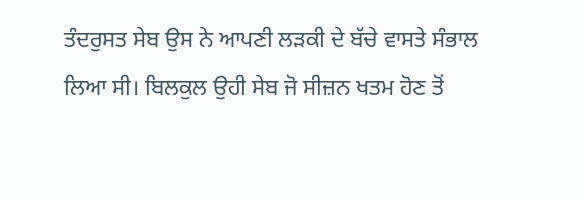ਤੰਦਰੁਸਤ ਸੇਬ ਉਸ ਨੇ ਆਪਣੀ ਲੜਕੀ ਦੇ ਬੱਚੇ ਵਾਸਤੇ ਸੰਭਾਲ ਲਿਆ ਸੀ। ਬਿਲਕੁਲ ਉਹੀ ਸੇਬ ਜੋ ਸੀਜ਼ਨ ਖਤਮ ਹੋਣ ਤੋਂ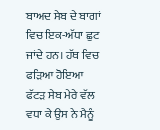ਬਾਅਦ ਸੇਬ ਦੇ ਬਾਗਾਂ ਵਿਚ ਇਕ-ਅੱਧਾ ਛੁਟ ਜਾਂਦੇ ਹਨ। ਹੱਥ ਵਿਚ ਫੜਿਆ ਹੋਇਆ ਫੱਟੜ ਸੇਬ ਮੇਰੇ ਵੱਲ ਵਧਾ ਕੇ ਉਸ ਨੇ ਮੈਨੂੰ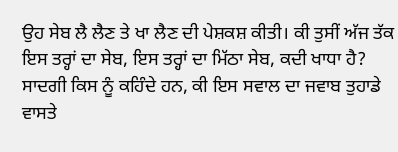ਉਹ ਸੇਬ ਲੈ ਲੈਣ ਤੇ ਖਾ ਲੈਣ ਦੀ ਪੇਸ਼ਕਸ਼ ਕੀਤੀ। ਕੀ ਤੁਸੀਂ ਅੱਜ ਤੱਕ ਇਸ ਤਰ੍ਹਾਂ ਦਾ ਸੇਬ, ਇਸ ਤਰ੍ਹਾਂ ਦਾ ਮਿੱਠਾ ਸੇਬ, ਕਦੀ ਖਾਧਾ ਹੈ? ਸਾਦਗੀ ਕਿਸ ਨੂੰ ਕਹਿੰਦੇ ਹਨ, ਕੀ ਇਸ ਸਵਾਲ ਦਾ ਜਵਾਬ ਤੁਹਾਡੇ ਵਾਸਤੇ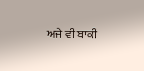ਅਜੇ ਵੀ ਬਾਕੀ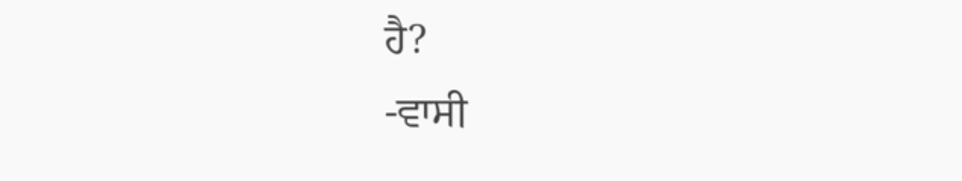ਹੈ?
-ਵਾਸੀ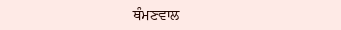ਥੰਮਣਵਾਲ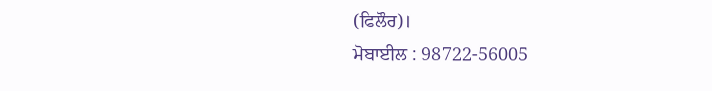(ਫਿਲੌਰ)।
ਮੋਬਾਈਲ : 98722-56005